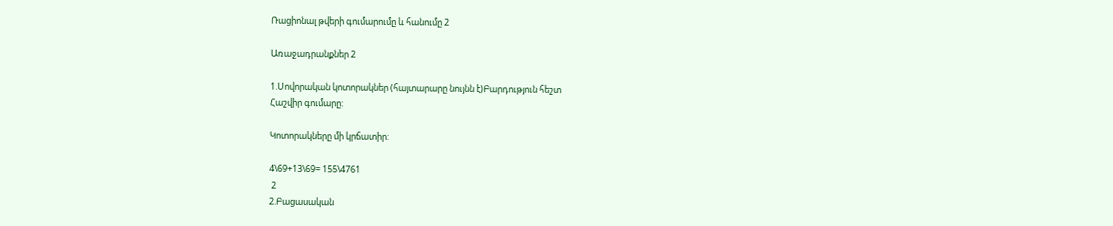Ռացիոնալ թվերի գումարումը և հանումը 2

Առաջադրանքներ 2

1.Սովորական կոտորակներ (հայտարարը նույնն է)Բարդություն հեշտ
Հաշվիր գումարը:

Կոտորակները մի կրճատիր:

4\69+13\69= 155\4761
 2
2.Բացասական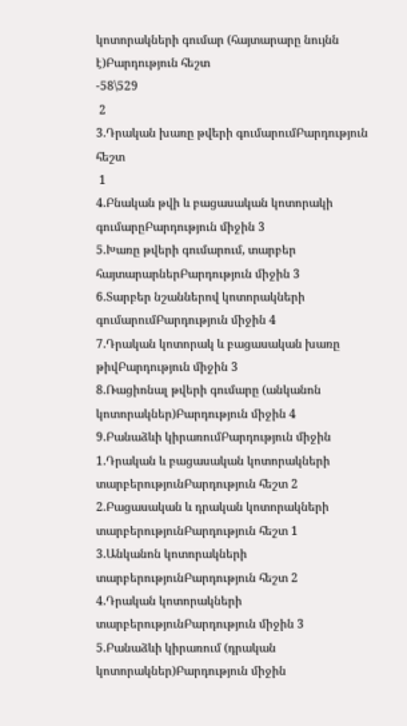կոտորակների գումար (հայտարարը նույնն է)Բարդություն հեշտ
-58\529
 2
3.Դրական խառը թվերի գումարումԲարդություն հեշտ
 1
4.Բնական թվի և բացասական կոտորակի գումարըԲարդություն միջին 3
5.Խառը թվերի գումարում, տարբեր հայտարարներԲարդություն միջին 3
6.Տարբեր նշաններով կոտորակների գումարումԲարդություն միջին 4
7.Դրական կոտորակ և բացասական խառը թիվԲարդություն միջին 3
8.Ռացիոնալ թվերի գումարը (անկանոն կոտորակներ)Բարդություն միջին 4
9.Բանաձևի կիրառումԲարդություն միջին
1.Դրական և բացասական կոտորակների տարբերությունԲարդություն հեշտ 2
2.Բացասական և դրական կոտորակների տարբերությունԲարդություն հեշտ 1
3.Անկանոն կոտորակների տարբերությունԲարդություն հեշտ 2
4.Դրական կոտորակների տարբերությունԲարդություն միջին 3
5.Բանաձևի կիրառում (դրական կոտորակներ)Բարդություն միջին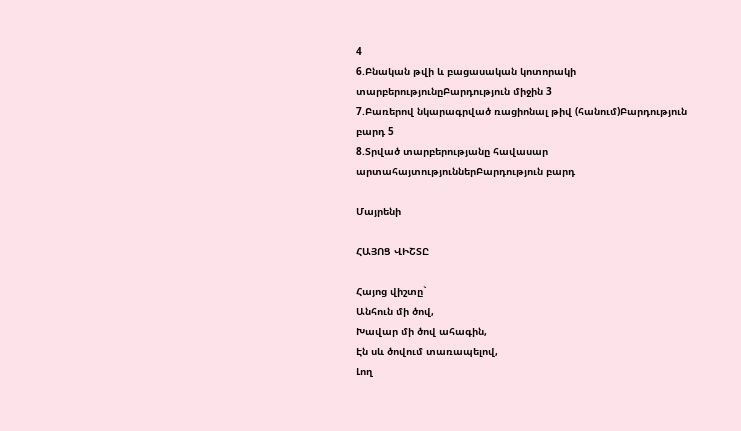4
6.Բնական թվի և բացասական կոտորակի տարբերությունըԲարդություն միջին 3
7.Բառերով նկարագրված ռացիոնալ թիվ (հանում)Բարդություն բարդ 5
8.Տրված տարբերությանը հավասար արտահայտություններԲարդություն բարդ

Մայրենի

ՀԱՅՈՑ ՎԻՇՏԸ

Հայոց վիշտը`
Անհուն մի ծով,
Խավար մի ծով ահագին,
Էն սև ծովում տառապելով,
Լող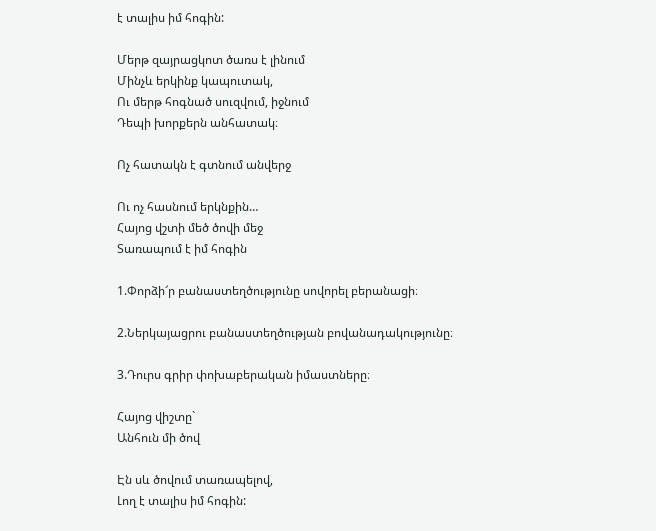է տալիս իմ հոգին:

Մերթ զայրացկոտ ծառս է լինում
Մինչև երկինք կապուտակ,
Ու մերթ հոգնած սուզվում, իջնում
Դեպի խորքերն անհատակ։

Ոչ հատակն է գտնում անվերջ

Ու ոչ հասնում երկնքին…
Հայոց վշտի մեծ ծովի մեջ
Տառապում է իմ հոգին

1.Փորձի՜ր բանաստեղծությունը սովորել բերանացի։

2.Ներկայացրու բանաստեղծության բովանադակությունը։

3.Դուրս գրիր փոխաբերական իմաստները։

Հայոց վիշտը`
Անհուն մի ծով

Էն սև ծովում տառապելով,
Լող է տալիս իմ հոգին: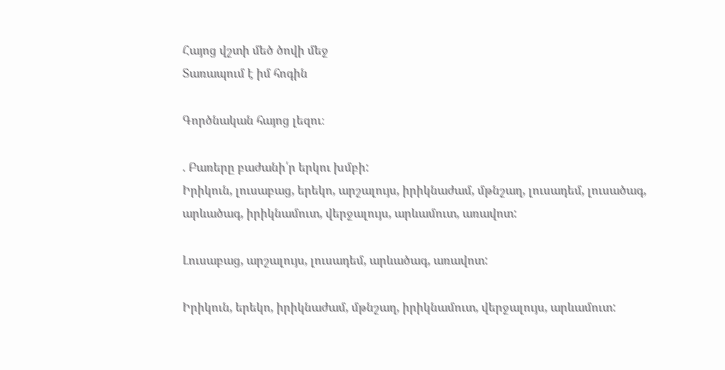Հայոց վշտի մեծ ծովի մեջ
Տառապում է իմ հոգին

Գործնական հայոց լեզու։

. Բառերը բաժանի՛ր երկու խմբի:
Իրիկուն, լուսաբաց, երեկո, արշալույս, իրիկնաժամ, մթնշաղ, լուսադեմ, լուսածագ, արևածագ, իրիկնամուտ, վերջալույս, արևամուտ, առավոտ:

Լուսաբաց, արշալույս, լուսադեմ, արևածագ, առավոտ:

Իրիկուն, երեկո, իրիկնաժամ, մթնշաղ, իրիկնամուտ, վերջալույս, արևամուտ: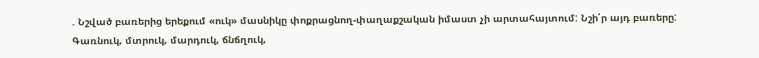. Նշված բառերից երեքում «ուկ» մասնիկը փոքրացնող-փաղաքշական իմաստ չի արտահայտում: Նշի՛ր այդ բառերը:
Գառնուկ, մտրուկ, մարդուկ, ճնճղուկ,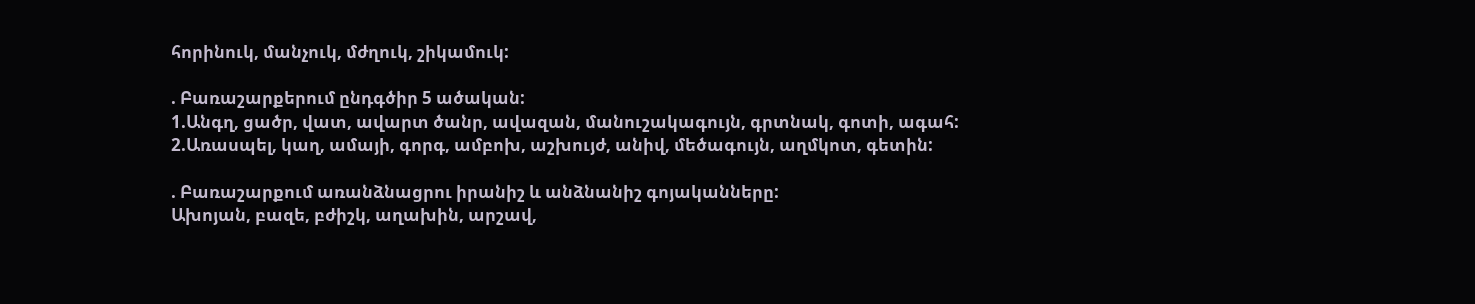հորինուկ, մանչուկ, մժղուկ, շիկամուկ:

. Բառաշարքերում ընդգծիր 5 ածական:
1.Անգղ, ցածր, վատ, ավարտ ծանր, ավազան, մանուշակագույն, գրտնակ, գոտի, ագահ:
2.Առասպել, կաղ, ամայի, գորգ, ամբոխ, աշխույժ, անիվ, մեծագույն, աղմկոտ, գետին:

. Բառաշարքում առանձնացրու իրանիշ և անձնանիշ գոյականները:
Ախոյան, բազե, բժիշկ, աղախին, արշավ,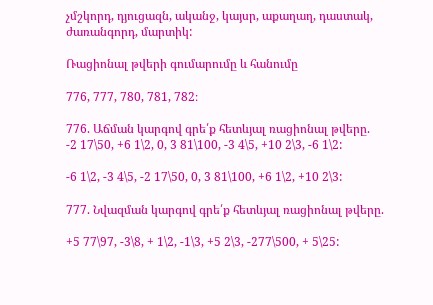չմշկորդ, դյուցազն, ականջ, կայսր, աքաղաղ, դաստակ, ժառանգորդ, մարտիկ:

Ռացիոնալ թվերի գումարումը և հանումը

776, 777, 780, 781, 782։

776. Աճման կարգով գրե՛ք հետևյալ ռացիոնալ թվերը.
-2 17\50, +6 1\2, 0, 3 81\100, -3 4\5, +10 2\3, -6 1\2:

-6 1\2, -3 4\5, -2 17\50, 0, 3 81\100, +6 1\2, +10 2\3:

777. Նվազման կարգով գրե՛ք հետևյալ ռացիոնալ թվերը.

+5 77\97, -3\8, + 1\2, -1\3, +5 2\3, -277\500, + 5\25: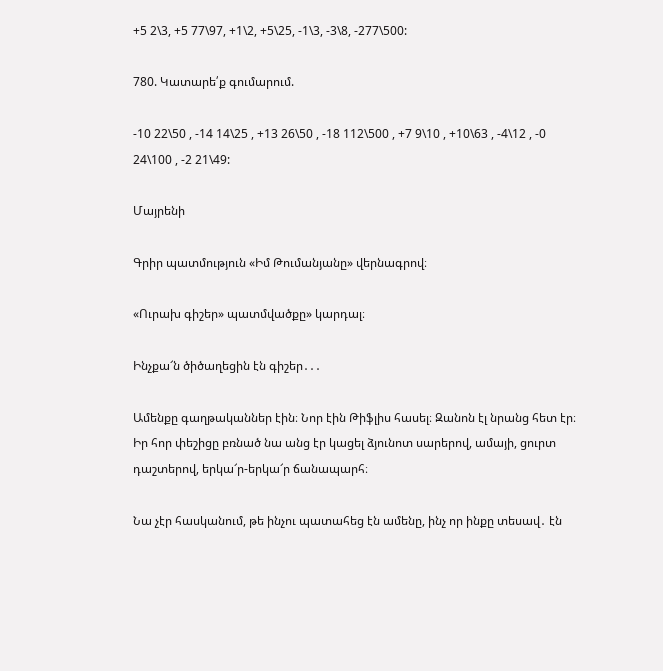+5 2\3, +5 77\97, +1\2, +5\25, -1\3, -3\8, -277\500:

780. Կատարե՛ք գումարում.

-10 22\50 , -14 14\25 , +13 26\50 , -18 112\500 , +7 9\10 , +10\63 , -4\12 , -0 24\100 , -2 21\49:

Մայրենի

Գրիր պատմություն «Իմ Թումանյանը» վերնագրով։

«Ուրախ գիշեր» պատմվածքը» կարդալ։

Ինչքա՜ն ծիծաղեցին էն գիշեր․․․

Ամենքը գաղթականներ էին։ Նոր էին Թիֆլիս հասել։ Զանոն էլ նրանց հետ էր։ Իր հոր փեշիցը բռնած նա անց էր կացել ձյունոտ սարերով, ամայի, ցուրտ դաշտերով, երկա՜ր-երկա՜ր ճանապարհ։

Նա չէր հասկանում, թե ինչու պատահեց էն ամենը, ինչ որ ինքը տեսավ․ էն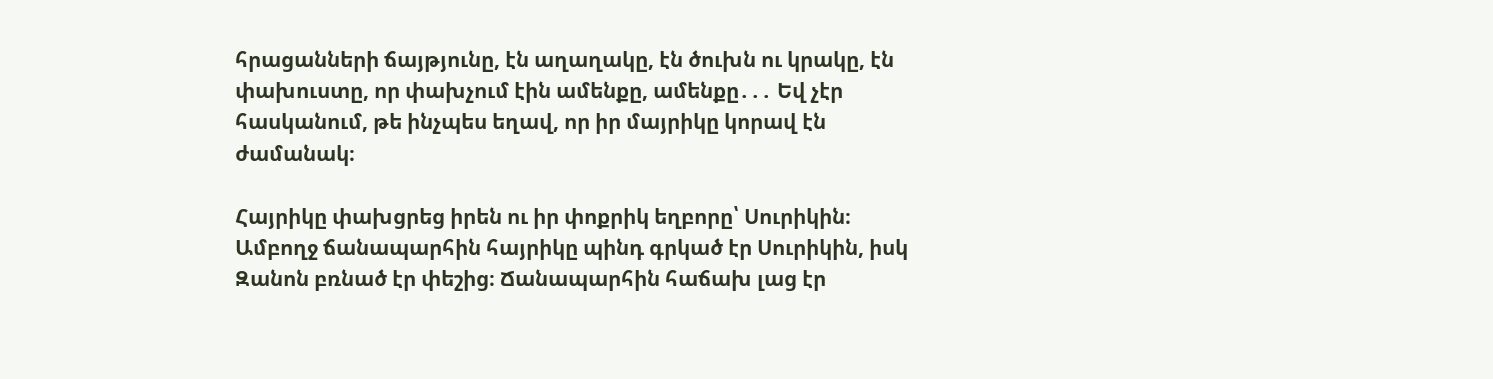հրացանների ճայթյունը, էն աղաղակը, էն ծուխն ու կրակը, էն փախուստը, որ փախչում էին ամենքը, ամենքը․․․ Եվ չէր հասկանում, թե ինչպես եղավ, որ իր մայրիկը կորավ էն ժամանակ։

Հայրիկը փախցրեց իրեն ու իր փոքրիկ եղբորը՝ Սուրիկին։ Ամբողջ ճանապարհին հայրիկը պինդ գրկած էր Սուրիկին, իսկ Զանոն բռնած էր փեշից։ Ճանապարհին հաճախ լաց էր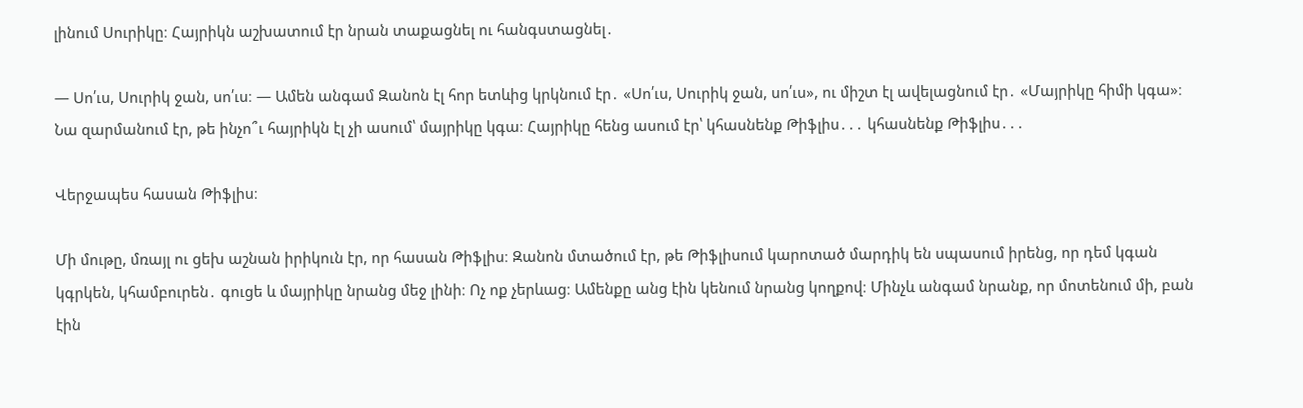լինում Սուրիկը։ Հայրիկն աշխատում էր նրան տաքացնել ու հանգստացնել․

— Սո՛ւս, Սուրիկ ջան, սո՛ւս։ — Ամեն անգամ Զանոն էլ հոր ետևից կրկնում էր․ «Սո՛ւս, Սուրիկ ջան, սո՛ւս», ու միշտ էլ ավելացնում էր․ «Մայրիկը հիմի կգա»։ Նա զարմանում էր, թե ինչո՞ւ հայրիկն էլ չի ասում՝ մայրիկը կգա։ Հայրիկը հենց ասում էր՝ կհասնենք Թիֆլիս․․․ կհասնենք Թիֆլիս․․․

Վերջապես հասան Թիֆլիս։

Մի մութը, մռայլ ու ցեխ աշնան իրիկուն էր, որ հասան Թիֆլիս։ Զանոն մտածում էր, թե Թիֆլիսում կարոտած մարդիկ են սպասում իրենց, որ դեմ կգան կգրկեն, կհամբուրեն․ գուցե և մայրիկը նրանց մեջ լինի։ Ոչ ոք չերևաց։ Ամենքը անց էին կենում նրանց կողքով։ Մինչև անգամ նրանք, որ մոտենում մի, բան էին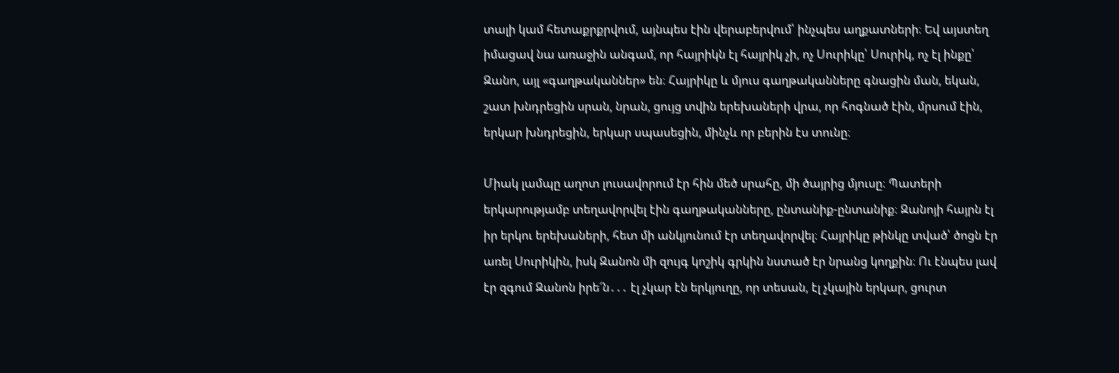տալի կամ հետաքրքրվում, այնպես էին վերաբերվում՝ ինչպես աղքատների։ Եվ այստեղ իմացավ նա առաջին անգամ, որ հայրիկն էլ հայրիկ չի, ոչ Սուրիկը՝ Սուրիկ, ոչ էլ ինքը՝ Զանո, այլ «գաղթականներ» են։ Հայրիկը և մյուս գաղթականները գնացին ման, եկան, շատ խնդրեցին սրան, նրան, ցույց տվին երեխաների վրա, որ հոգնած էին, մրսում էին, երկար խնդրեցին, երկար սպասեցին, մինչև որ բերին էս տունը։

Միակ լամպը աղոտ լուսավորում էր հին մեծ սրահը, մի ծայրից մյուսը։ Պատերի երկարությամբ տեղավորվել էին գաղթականները, ընտանիք-ընտանիք։ Զանոյի հայրն էլ իր երկու երեխաների, հետ մի անկյունում էր տեղավորվել։ Հայրիկը թինկը տված՝ ծոցն էր առել Սուրիկին, իսկ Զանոն մի զույգ կոշիկ գրկին նստած էր նրանց կողքին։ Ու էնպես լավ էր զգում Զանոն իրե՜ն․․․ էլ չկար էն երկյուղը, որ տեսան, էլ չկային երկար, ցուրտ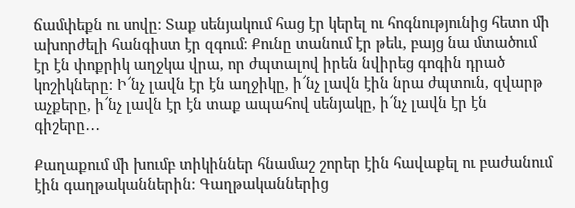ճամփեքն ու սովը։ Տաք սենյակում հաց էր կերել ու հոգնությունից հետո մի ախորժելի հանգիստ էր զգում։ Քունը տանում էր թեև, բայց նա մտածում էր էն փոքրիկ աղջկա վրա, որ ժպտալով իրեն նվիրեց գոգին դրած կոշիկները։ Ի՜նչ լավն էր էն աղջիկը, ի՜նչ լավն էին նրա ժպտուն, զվարթ աչքերը, ի՜նչ լավն էր էն տաք ապահով սենյակը, ի՜նչ լավն էր էն գիշերը․․․

Քաղաքում մի խումբ տիկիններ հնամաշ շորեր էին հավաքել ու բաժանում էին գաղթականներին։ Գաղթականներից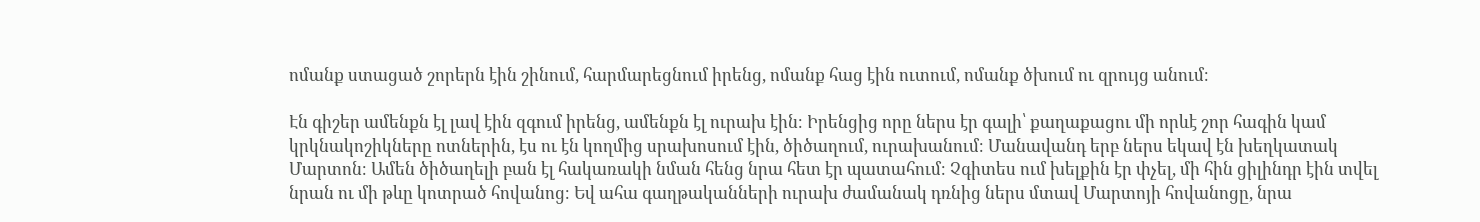ոմանք ստացած շորերն էին շինում, հարմարեցնում իրենց, ոմանք հաց էին ուտում, ոմանք ծխում ու զրույց անում։

Էն գիշեր ամենքն էլ լավ էին զգում իրենց, ամենքն էլ ուրախ էին։ Իրենցից որը ներս էր գալի՝ քաղաքացու մի որևէ շոր հագին կամ կրկնակոշիկները ոտներին, էս ու էն կողմից սրախոսում էին, ծիծաղում, ուրախանում։ Մանավանդ երբ ներս եկավ էն խեղկատակ Մարտոն։ Ամեն ծիծաղելի բան էլ հակառակի նման հենց նրա հետ էր պատահում։ Չգիտես ում խելքին էր փչել, մի հին ցիլինդր էին տվել նրան ու մի թևը կոտրած հովանոց։ Եվ ահա գաղթականների ուրախ ժամանակ դռնից ներս մտավ Մարտոյի հովանոցը, նրա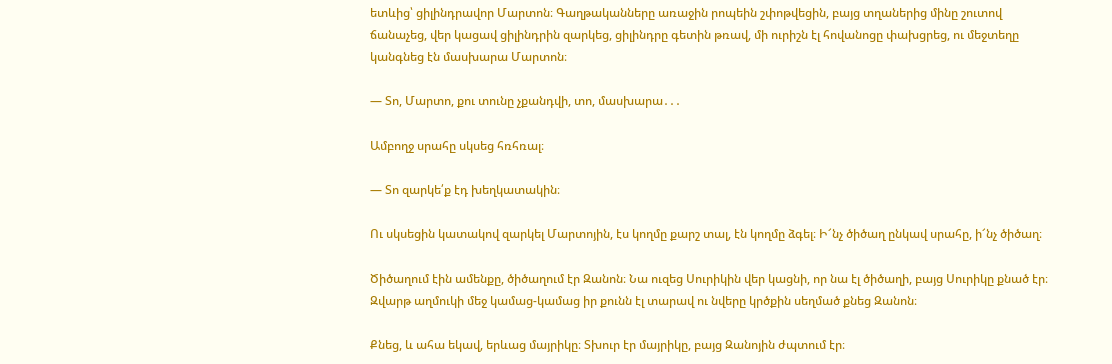ետևից՝ ցիլինդրավոր Մարտոն։ Գաղթականները առաջին րոպեին շփոթվեցին, բայց տղաներից մինը շուտով ճանաչեց, վեր կացավ ցիլինդրին զարկեց, ցիլինդրը գետին թռավ, մի ուրիշն էլ հովանոցը փախցրեց, ու մեջտեղը կանգնեց էն մասխարա Մարտոն։

— Տո, Մարտո, քու տունը չքանդվի, տո, մասխարա․․․

Ամբողջ սրահը սկսեց հռհռալ։

— Տո զարկե՛ք էդ խեղկատակին։

Ու սկսեցին կատակով զարկել Մարտոյին, էս կողմը քարշ տալ, էն կողմը ձգել։ Ի՜նչ ծիծաղ ընկավ սրահը, ի՜նչ ծիծաղ։

Ծիծաղում էին ամենքը, ծիծաղում էր Զանոն։ Նա ուզեց Սուրիկին վեր կացնի, որ նա էլ ծիծաղի, բայց Սուրիկը քնած էր։ Զվարթ աղմուկի մեջ կամաց-կամաց իր քունն էլ տարավ ու նվերը կրծքին սեղմած քնեց Զանոն։

Քնեց, և ահա եկավ, երևաց մայրիկը։ Տխուր էր մայրիկը, բայց Զանոյին ժպտում էր։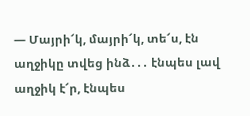— Մայրի՜կ, մայրի՜կ, տե՜ս, էն աղջիկը տվեց ինձ․․․ էնպես լավ աղջիկ է՜ր, էնպես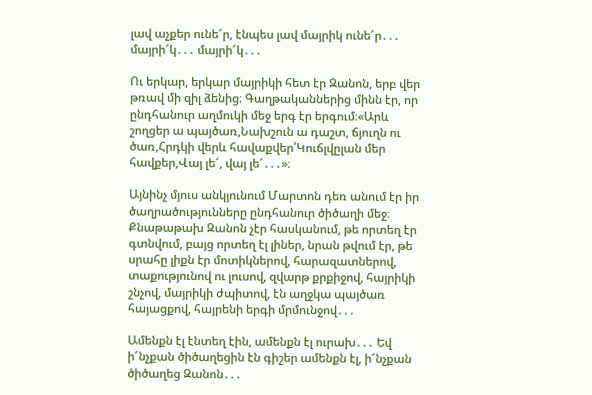լավ աչքեր ունե՜ր, էնպես լավ մայրիկ ունե՜ր․․․ մայրի՜կ․․․ մայրի՜կ․․․

Ու երկար, երկար մայրիկի հետ էր Զանոն, երբ վեր թռավ մի զիլ ձենից։ Գաղթականներից մինն էր, որ ընդհանուր աղմուկի մեջ երգ էր երգում։«Արև շողցեր ա պայծառ,Նախշուն ա դաշտ, ճյուղն ու ծառ,Հրդկի վերև հավաքվեր՝Կուճլվըլան մեր հավքեր,Վայ լե՜, վայ լե՜․․․»։

Այնինչ մյուս անկյունում Մարտոն դեռ անում էր իր ծաղրածությունները ընդհանուր ծիծաղի մեջ։ Քնաթաթախ Զանոն չէր հասկանում, թե որտեղ էր գտնվում, բայց որտեղ էլ լիներ, նրան թվում էր, թե սրահը լիքն էր մոտիկներով, հարազատներով, տաքությունով ու լուսով, զվարթ քրքիջով, հայրիկի շնչով, մայրիկի ժպիտով, էն աղջկա պայծառ հայացքով, հայրենի երգի մրմունջով․․․

Ամենքն էլ էնտեղ էին, ամենքն էլ ուրախ․․․ Եվ ի՜նչքան ծիծաղեցին էն գիշեր ամենքն էլ, ի՜նչքան ծիծաղեց Զանոն․․․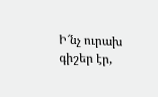Ի՜նչ ուրախ գիշեր էր,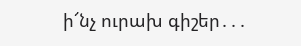ի՜նչ ուրախ գիշեր․․․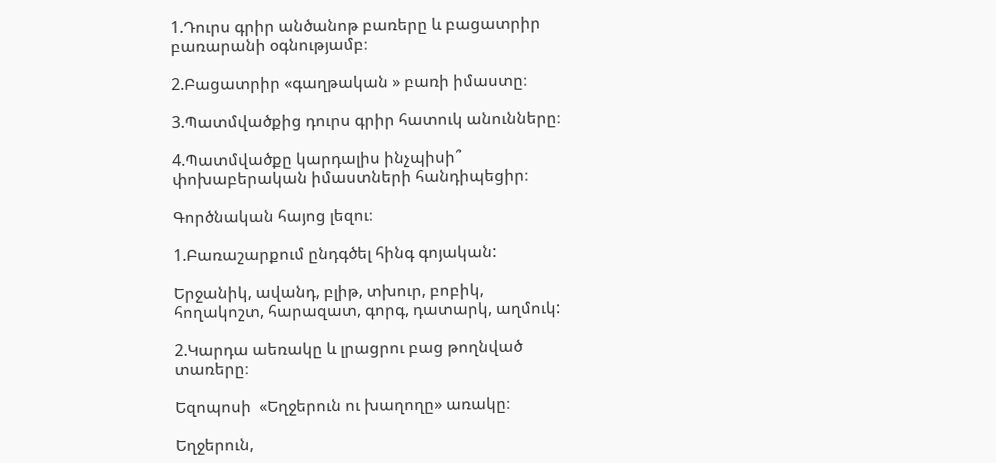1.Դուրս գրիր անծանոթ բառերը և բացատրիր բառարանի օգնությամբ։

2.Բացատրիր «գաղթական » բառի իմաստը։

3.Պատմվածքից դուրս գրիր հատուկ անունները։

4.Պատմվածքը կարդալիս ինչպիսի՞ փոխաբերական իմաստների հանդիպեցիր։

Գործնական հայոց լեզու։

1.Բառաշարքում ընդգծել հինգ գոյական:

Երջանիկ, ավանդ, բլիթ, տխուր, բոբիկ, հողակոշտ, հարազատ, գորգ, դատարկ, աղմուկ:

2.Կարդա աեռակը և լրացրու բաց թողնված տառերը։

Եզոպոսի  «Եղջերուն ու խաղողը» առակը։

Եղջերուն,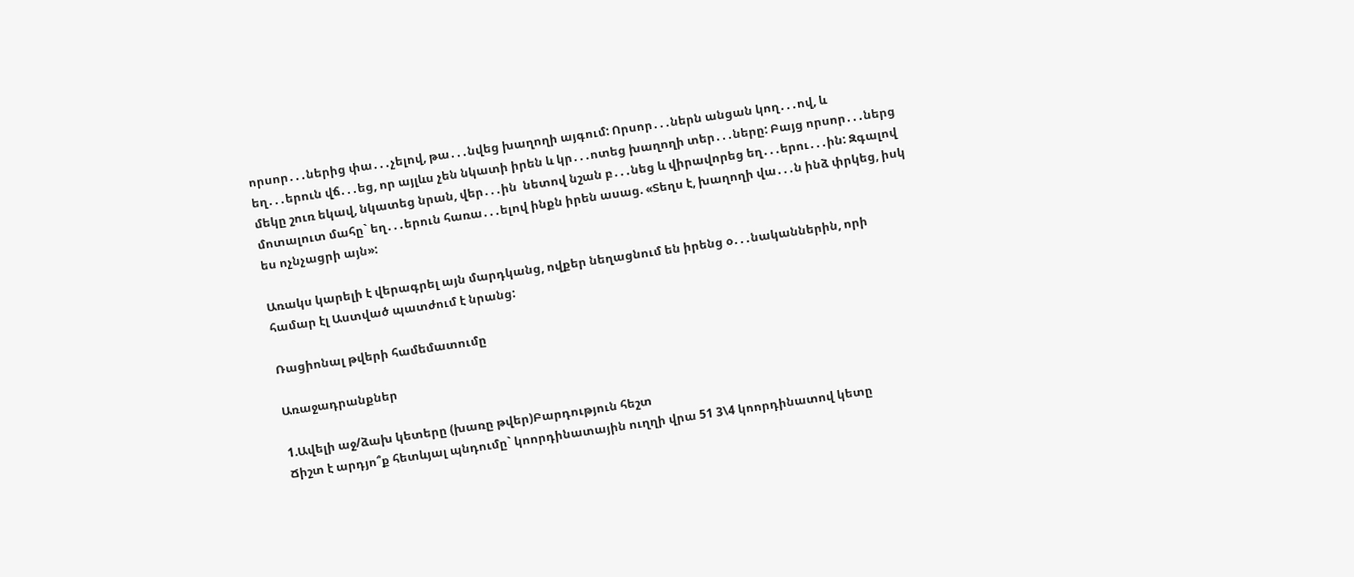որսոր․․․ներից փա․․․չելով, թա․․․նվեց խաղողի այգում: Որսոր․․․ներն անցան կող․․․ով, և եղ․․․երուն վճ․․․եց, որ այլևս չեն նկատի իրեն և կր․․․ոտեց խաղողի տեր․․․ները: Բայց որսոր․․․ներց մեկը շուռ եկավ, նկատեց նրան, վեր․․․ին  նետով նշան բ․․․նեց և վիրավորեց եղ․․․երու․․․ին: Զգալով մոտալուտ մահը` եղ․․․երուն հառա․․․ելով ինքն իրեն ասաց. «Տեղս է, խաղողի վա․․․ն ինձ փրկեց, իսկ ես ոչնչացրի այն»:

Առակս կարելի է վերագրել այն մարդկանց, ովքեր նեղացնում են իրենց օ․․․նականներին, որի համար էլ Աստված պատժում է նրանց:

Ռացիոնալ թվերի համեմատումը

Առաջադրանքներ

1.Ավելի աջ/ձախ կետերը (խառը թվեր)Բարդություն հեշտ
Ճիշտ է արդյո՞ք հետևյալ պնդումը` կոորդինատային ուղղի վրա 51 3\4 կոորդինատով կետը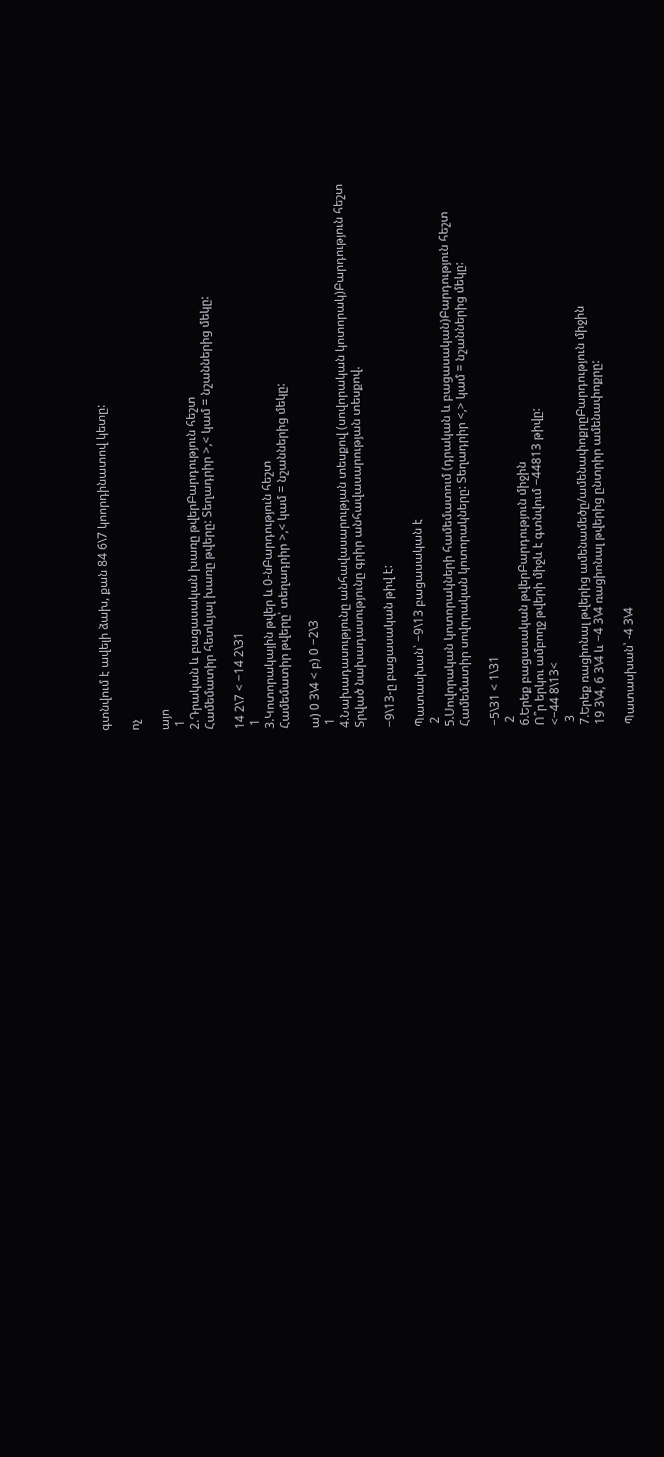գտնվում է ավելի ձախ, քան 84 6\7 կոորդինատով կետը:

ոչ

այո
 1
2.Դրական և բացասական խառը թվերԲարդություն հեշտ
Համեմատիր հետևյալ խառը թվերը: Տեղադրիր >,< կամ = նշաններից մեկը:

14 2\7 < −14 2\31
 1
3.Կոտորակային թվեր և 0-նԲարդություն հեշտ
Համեմատիր թվերը՝ տեղադրիր >,< կամ = նշաններից մեկը:

ա) 0 3\4 < բ) 0 −2\3
 1
4.Նախադասությունը անհավասարության տեսքով (սովորական կոտորակ)Բարդություն հեշտ
Տրված նախադասությունը գրիր անհավասարության տեսքով.

−9\13-ը բացասական թիվ է:

Պատասխան՝ −9\13 բացասական է
 2
5.Սովորական կոտորակների համեմատում (դրական և բացասական)Բարդություն հեշտ
Համեմատիր սովորական կոտորակները: Տեղադրիր <,> կամ = նշաններից մեկը:

−5\31 < 1\31
 2
6.Երեք բացասական թվերԲարդություն միջին
Ո՞ր երկու ամբողջ թվերի միջև է գտնվում −44813 թիվը:
<−44 8\13<
 3
7.Երեք ռացիոնալ թվերից ամենամեծը/ամենափոքրըԲարդություն միջին
19 3\4, 6 3\4 և −4 3\4 ռացիոնալ թվերից ընտրիր ամենափոքրը:

Պատասխան՝ -4 3\4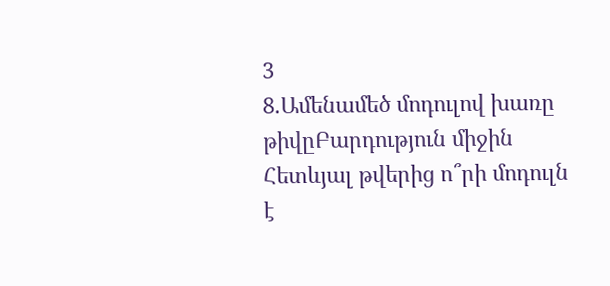3
8.Ամենամեծ մոդուլով խառը թիվըԲարդություն միջին
Հետևյալ թվերից ո՞րի մոդուլն է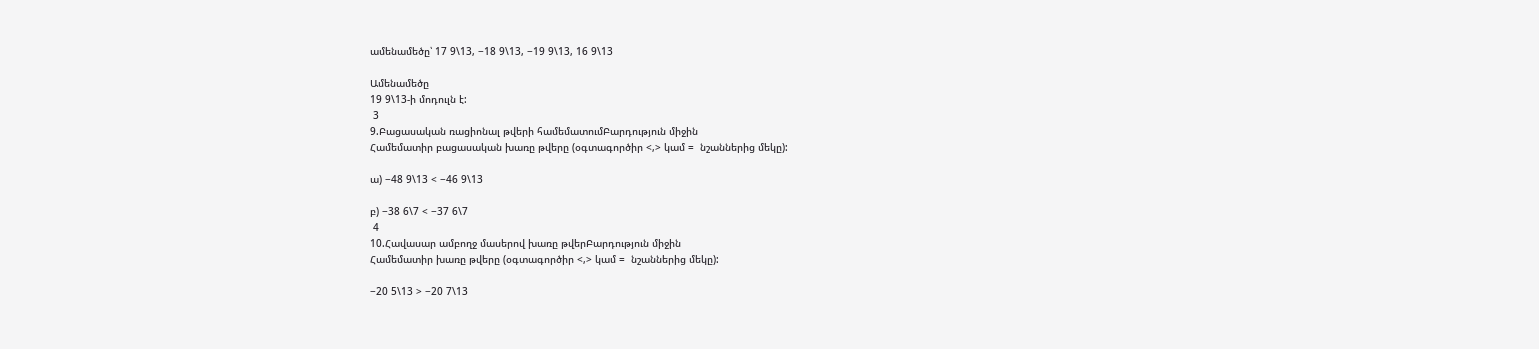ամենամեծը՝ 17 9\13, −18 9\13, −19 9\13, 16 9\13

Ամենամեծը
19 9\13-ի մոդուլն է:
 3
9.Բացասական ռացիոնալ թվերի համեմատումԲարդություն միջին
Համեմատիր բացասական խառը թվերը (օգտագործիր <,> կամ =  նշաններից մեկը):

ա) −48 9\13 < −46 9\13

բ) −38 6\7 < −37 6\7
 4
10.Հավասար ամբողջ մասերով խառը թվերԲարդություն միջին
Համեմատիր խառը թվերը (օգտագործիր <,> կամ =  նշաններից մեկը):

−20 5\13 > −20 7\13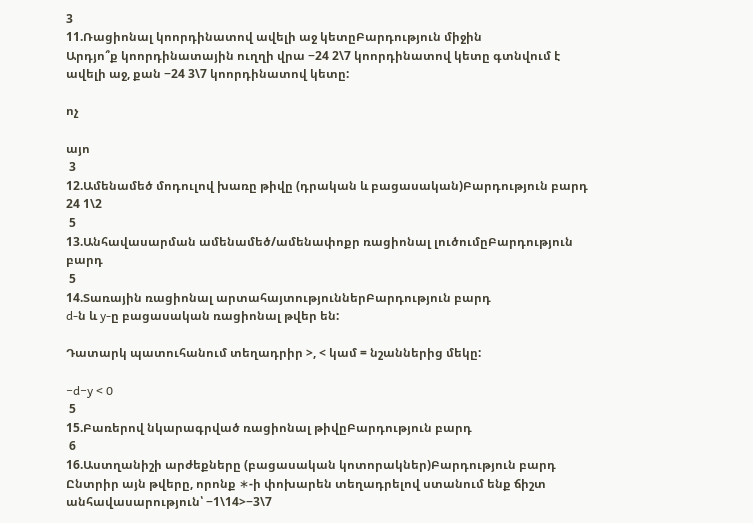3
11.Ռացիոնալ կոորդինատով ավելի աջ կետըԲարդություն միջին
Արդյո՞ք կոորդինատային ուղղի վրա −24 2\7 կոորդինատով կետը գտնվում է ավելի աջ, քան −24 3\7 կոորդինատով կետը:

ոչ

այո
 3
12.Ամենամեծ մոդուլով խառը թիվը (դրական և բացասական)Բարդություն բարդ
24 1\2
 5
13.Անհավասարման ամենամեծ/ամենափոքր ռացիոնալ լուծումըԲարդություն բարդ
 5
14.Տառային ռացիոնալ արտահայտություններԲարդություն բարդ
d-ն և y-ը բացասական ռացիոնալ թվեր են:

Դատարկ պատուհանում տեղադրիր >, < կամ = նշաններից մեկը:

−d−y < 0
 5
15.Բառերով նկարագրված ռացիոնալ թիվըԲարդություն բարդ
 6
16.Աստղանիշի արժեքները (բացասական կոտորակներ)Բարդություն բարդ
Ընտրիր այն թվերը, որոնք ∗-ի փոխարեն տեղադրելով ստանում ենք ճիշտ անհավասարություն՝ −1\14>−3\7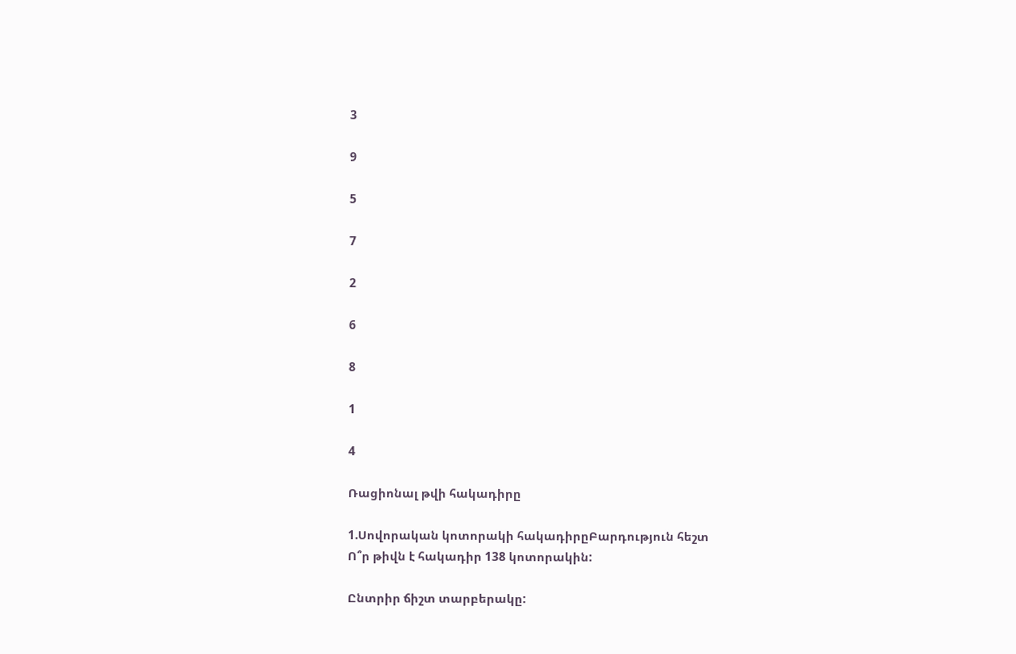3

9

5

7

2

6

8

1

4

Ռացիոնալ թվի հակադիրը

1.Սովորական կոտորակի հակադիրըԲարդություն հեշտ
Ո՞ր թիվն է հակադիր 138 կոտորակին:

Ընտրիր ճիշտ տարբերակը: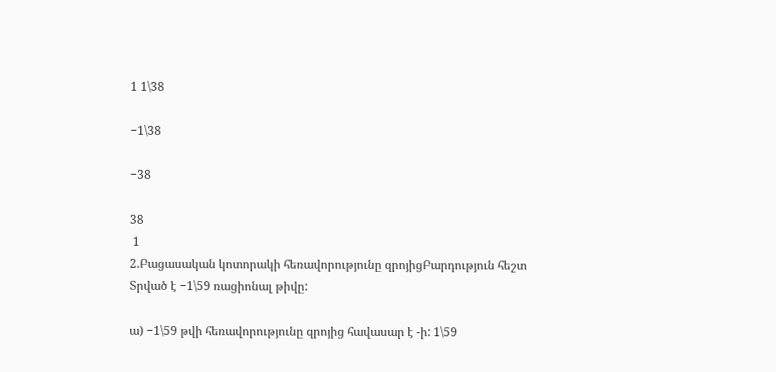1 1\38

−1\38

−38

38
 1
2.Բացասական կոտորակի հեռավորությունը զրոյիցԲարդություն հեշտ
Տրված է −1\59 ռացիոնալ թիվը:

ա) −1\59 թվի հեռավորությունը զրոյից հավասար է -ի: 1\59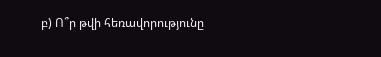բ) Ո՞ր թվի հեռավորությունը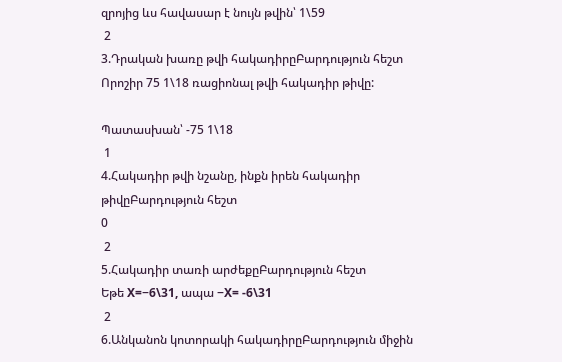զրոյից ևս հավասար է նույն թվին՝ 1\59
 2
3.Դրական խառը թվի հակադիրըԲարդություն հեշտ
Որոշիր 75 1\18 ռացիոնալ թվի հակադիր թիվը:

Պատասխան՝ -75 1\18
 1
4.Հակադիր թվի նշանը, ինքն իրեն հակադիր թիվըԲարդություն հեշտ
0
 2
5.Հակադիր տառի արժեքըԲարդություն հեշտ
Եթե X=−6\31, ապա −X= -6\31
 2
6.Անկանոն կոտորակի հակադիրըԲարդություն միջին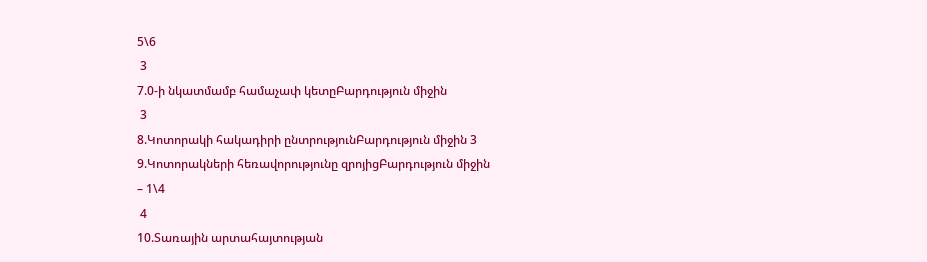5\6
 3
7.0-ի նկատմամբ համաչափ կետըԲարդություն միջին
 3
8.Կոտորակի հակադիրի ընտրությունԲարդություն միջին 3
9.Կոտորակների հեռավորությունը զրոյիցԲարդություն միջին
– 1\4
 4
10.Տառային արտահայտության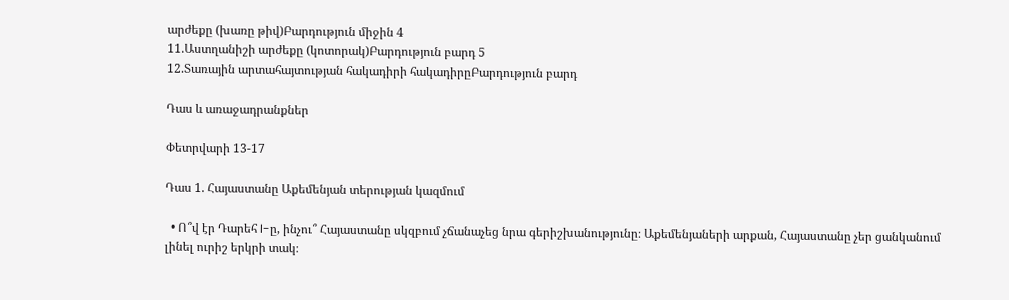արժեքը (խառը թիվ)Բարդություն միջին 4
11.Աստղանիշի արժեքը (կոտորակ)Բարդություն բարդ 5
12.Տառային արտահայտության հակադիրի հակադիրըԲարդություն բարդ

Դաս և առաջադրանքներ

Փետրվարի 13-17

Դաս 1. Հայաստանը Աքեմենյան տերության կազմում

  • Ո՞վ էր Դարեհ I-ը, ինչու՞ Հայաստանը սկզբում չճանաչեց նրա գերիշխանությունը։ Աքեմենյաների արքան, Հայաստանը չեր ցանկանում լինել ուրիշ երկրի տակ։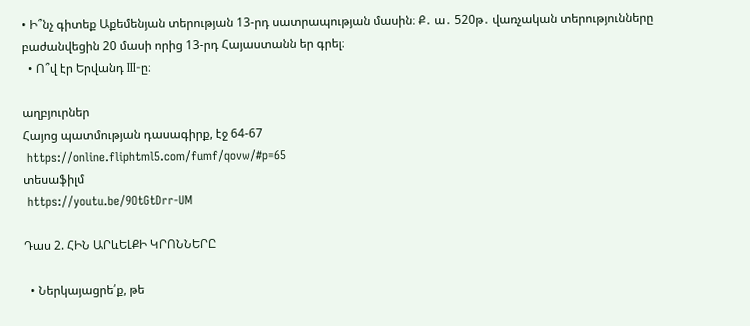• Ի՞նչ գիտեք Աքեմենյան տերության 13-րդ սատրապության մասին։ Ք․ ա․ 520թ․ վառչական տերությունները բաժանվեցին 20 մասի որից 13-րդ Հայաստանն եր գրել։
  • Ո՞վ էր Երվանդ III-ը։

աղբյուրներ
Հայոց պատմության դասագիրք, էջ 64-67
 https://online.fliphtml5.com/fumf/qovw/#p=65
տեսաֆիլմ
 https://youtu.be/9OtGtDrr-UM

Դաս 2. ՀԻՆ ԱՐևԵԼՔԻ ԿՐՈՆՆԵՐԸ

  • Ներկայացրե՛ք, թե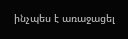ինչպես է առաջացել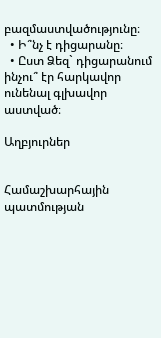բազմաստվածությունը։
  • Ի՞նչ է դիցարանը։
  • Ըստ Ձեզ` դիցարանում ինչու՞ էր հարկավոր ունենալ գլխավոր աստված։

Աղբյուրներ


Համաշխարհային պատմության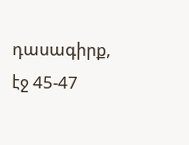դասագիրք,  էջ 45-47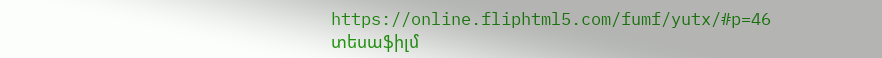https://online.fliphtml5.com/fumf/yutx/#p=46
տեսաֆիլմ